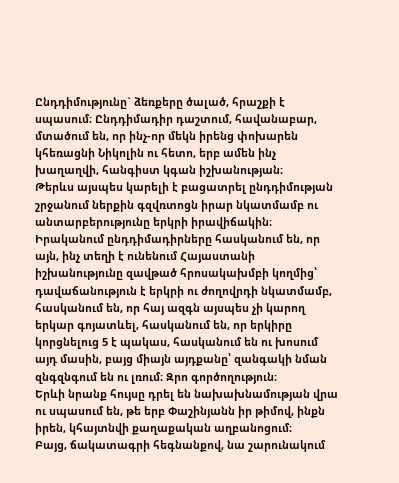Ընդդիմությունը` ձեռքերը ծալած, հրաշքի է սպասում։ Ընդդիմադիր դաշտում, հավանաբար, մտածում են, որ ինչ-որ մեկն իրենց փոխարեն կհեռացնի Նիկոլին ու հետո, երբ ամեն ինչ խաղաղվի, հանգիստ կգան իշխանության։
Թերևս այսպես կարելի է բացատրել ընդդիմության շրջանում ներքին գզվռտոցն իրար նկատմամբ ու անտարբերությունը երկրի իրավիճակին։
Իրականում ընդդիմադիրները հասկանում են, որ այն, ինչ տեղի է ունենում Հայաստանի իշխանությունը զավթած հրոսակախմբի կողմից՝ դավաճանություն է երկրի ու ժողովրդի նկատմամբ, հասկանում են, որ հայ ազգն այսպես չի կարող երկար գոյատևել, հասկանում են, որ երկիրը կորցնելուց 5 է պակաս, հասկանում են ու խոսում այդ մասին, բայց միայն այդքանը՝ զանգակի նման զնգզնգում են ու լռում։ Զրո գործողություն։
Երևի նրանք հույսը դրել են նախախնամության վրա ու սպասում են, թե երբ Փաշինյանն իր թիմով, ինքն իրեն, կհայտնվի քաղաքական աղբանոցում։
Բայց, ճակատագրի հեգնանքով, նա շարունակում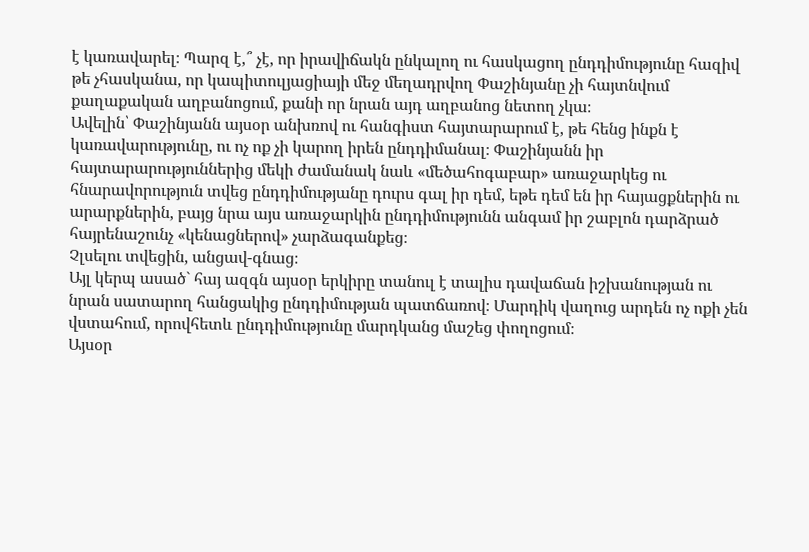է կառավարել։ Պարզ է,՞ չէ, որ իրավիճակն ընկալող ու հասկացող ընդդիմությունը հազիվ թե չհասկանա, որ կապիտուլյացիայի մեջ մեղադրվող Փաշինյանը չի հայտնվում քաղաքական աղբանոցում, քանի որ նրան այդ աղբանոց նետող չկա։
Ավելին՝ Փաշինյանն այսօր անխռով ու հանգիստ հայտարարում է, թե հենց ինքն է կառավարությունը, ու ոչ ոք չի կարող իրեն ընդդիմանալ։ Փաշինյանն իր հայտարարություններից մեկի ժամանակ նաև «մեծահոգաբար» առաջարկեց ու հնարավորություն տվեց ընդդիմությանը դուրս գալ իր դեմ, եթե դեմ են իր հայացքներին ու արարքներին, բայց նրա այս առաջարկին ընդդիմությունն անգամ իր շաբլոն դարձրած հայրենաշունչ «կենացներով» չարձագանքեց։
Չլսելու տվեցին, անցավ-գնաց։
Այլ կերպ ասած` հայ ազգն այսօր երկիրը տանուլ է տալիս դավաճան իշխանության ու նրան սատարող հանցակից ընդդիմության պատճառով։ Մարդիկ վաղուց արդեն ոչ ոքի չեն վստահում, որովհետև ընդդիմությունը մարդկանց մաշեց փողոցում։
Այսօր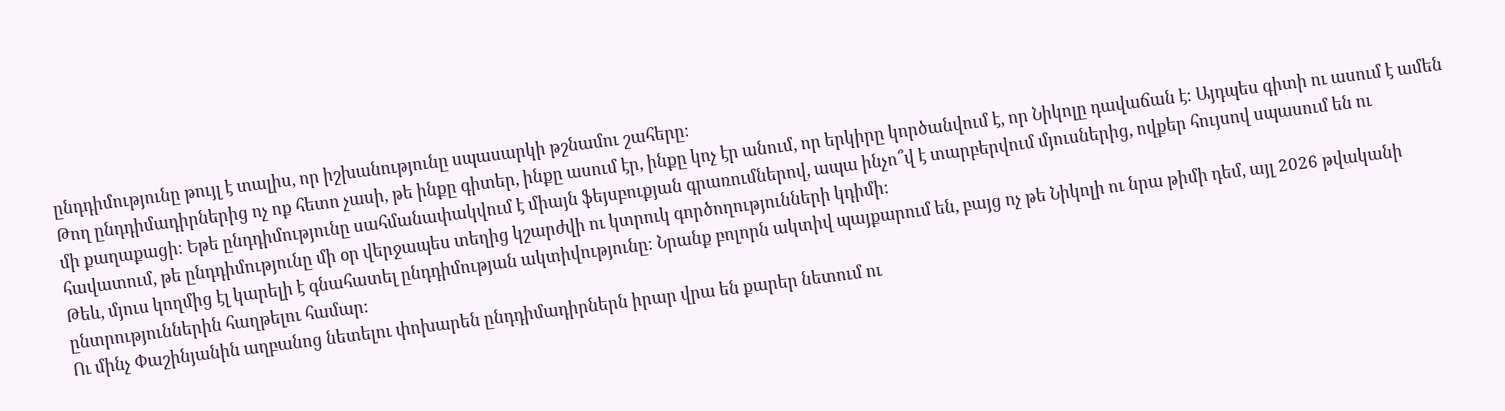ընդդիմությունը թույլ է տալիս, որ իշխանությունը սպասարկի թշնամու շահերը։
Թող ընդդիմադիրներից ոչ ոք հետո չասի, թե ինքը գիտեր, ինքը ասում էր, ինքը կոչ էր անում, որ երկիրը կործանվում է, որ Նիկոլը դավաճան է։ Այդպես գիտի ու ասում է ամեն մի քաղաքացի։ Եթե ընդդիմությունը սահմանափակվում է միայն ֆեյսբուքյան գրառումներով, ապա ինչո՞վ է տարբերվում մյուսներից, ովքեր հույսով սպասում են ու հավատում, թե ընդդիմությունը մի օր վերջապես տեղից կշարժվի ու կտրուկ գործողությունների կդիմի։
Թեև, մյուս կողմից էլ կարելի է գնահատել ընդդիմության ակտիվությունը։ Նրանք բոլորն ակտիվ պայքարում են, բայց ոչ թե Նիկոլի ու նրա թիմի դեմ, այլ 2026 թվականի ընտրություններին հաղթելու համար։
Ու մինչ Փաշինյանին աղբանոց նետելու փոխարեն ընդդիմադիրներն իրար վրա են քարեր նետում ու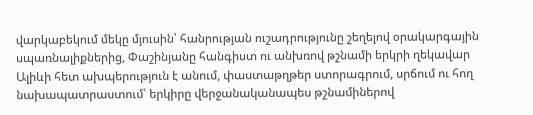վարկաբեկում մեկը մյուսին՝ հանրության ուշադրությունը շեղելով օրակարգային սպառնալիքներից, Փաշինյանը հանգիստ ու անխռով թշնամի երկրի ղեկավար Ալիևի հետ ախպերություն է անում, փաստաթղթեր ստորագրում, սրճում ու հող նախապատրաստում՝ երկիրը վերջանականապես թշնամիներով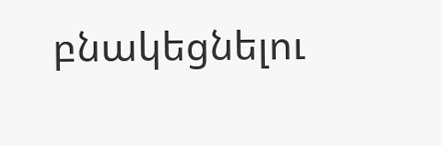բնակեցնելու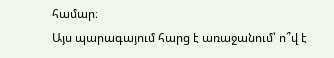համար։
Այս պարագայում հարց է առաջանում՝ ո՞վ է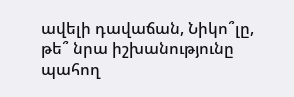ավելի դավաճան, Նիկո՞լը, թե՞ նրա իշխանությունը պահող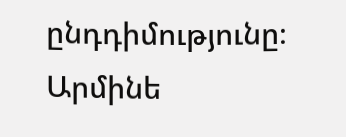ընդդիմությունը։
Արմինե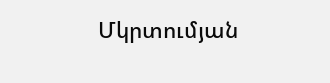Մկրտումյան